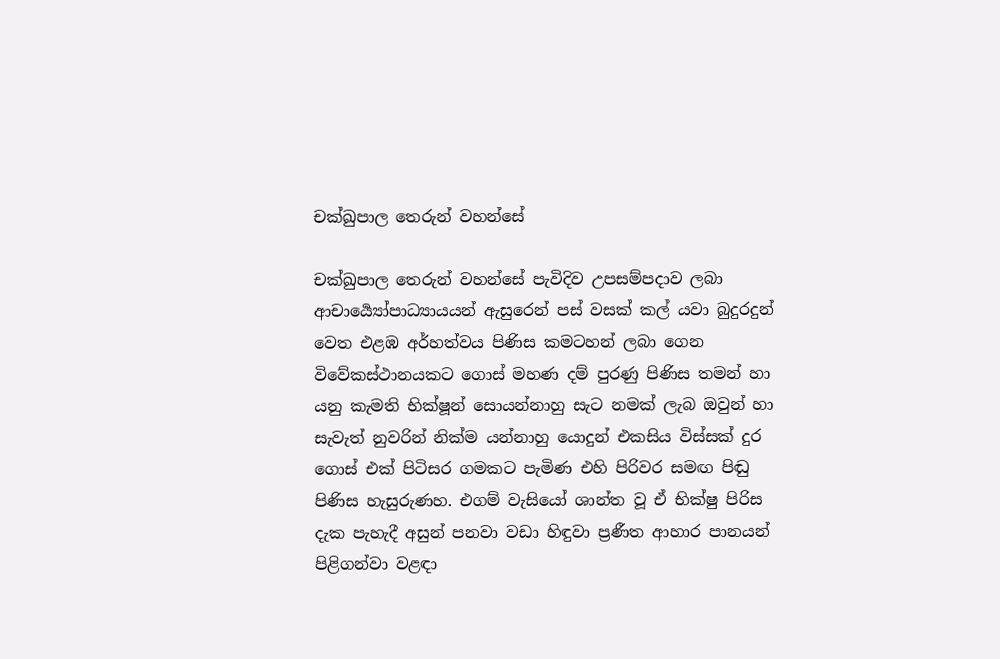චක්ඛුපාල තෙරුන් වහන්සේ

චක්ඛුපාල තෙරුන් වහන්සේ පැවිදිව උපසම්පදාව ලබා ආචාර්‍ය්‍යෝපාධ්‍යායයන් ඇසුරෙන් පස් වසක් කල් යවා බුදුරදුන් වෙත එළඹ අර්හත්වය පිණිස කමටහන් ලබා ගෙන විවේකස්ථානයකට ගොස් මහණ දම් පුරණු පිණිස තමන් හා යනු කැමති භික්ෂූන් සොයන්නාහු සැට නමක් ලැබ ඔවුන් හා සැවැත් නුවරින් නික්ම යන්නාහු යොදුන් එකසිය විස්සක් දුර ගොස් එක් පිටිසර ගමකට පැමිණ එහි පිරිවර සමඟ පිඬු පිණිස හැසුරුණහ. එගම් වැසියෝ ශාන්ත වූ ඒ භික්ෂු පිරිස දැක පැහැදී අසුන් පනවා වඩා හිඳුවා ප්‍රණීත ආහාර පානයන් පිළිගන්වා වළඳා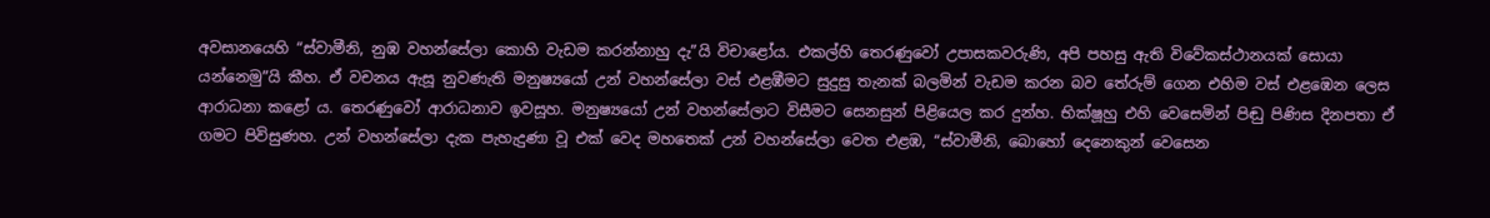අවසානයෙහි “ස්වාමීනි, නුඹ වහන්සේලා කොහි වැඩම කරන්නාහු දැ”යි විචාළෝය. එකල්හි තෙරණුවෝ උපාසකවරුණි, අපි පහසු ඇති විවේකස්ථානයක් සොයා යන්නෙමු”යි කීහ. ඒ වචනය ඇසූ නුවණැති මනුෂ්‍යයෝ උන් වහන්සේලා වස් එළඹීමට සුදුසු තැනක් බලමින් වැඩම කරන බව තේරුම් ගෙන එහිම වස් එළඹෙන ලෙස ආරාධනා කළෝ ය. තෙරණුවෝ ආරාධනාව ඉවසූහ. මනුෂ්‍යයෝ උන් වහන්සේලාට විසීමට සෙනසුන් පිළියෙල කර දුන්හ. භික්ෂූහු එහි වෙසෙමින් පිඬු පිණිස දිනපතා ඒ ගමට පිවිසුණහ. උන් වහන්සේලා දැක පැහැදුණා වූ එක් වෙද මහතෙක් උන් වහන්සේලා වෙත එළඹ, “ස්වාමීනි, බොහෝ දෙනෙකුන් වෙසෙන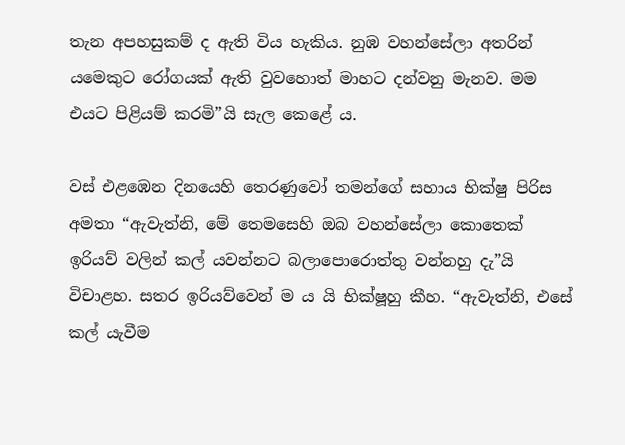තැන අපහසුකම් ද ඇති විය හැකිය. නුඹ වහන්සේලා අතරින් යමෙකුට රෝගයක් ඇති වුවහොත් මාහට දන්වනු මැනව. මම එයට පිළියම් කරමි”යි සැල කෙළේ ය.

වස් එළඹෙන දිනයෙහි තෙරණුවෝ තමන්ගේ සහාය භික්ෂු පිරිස අමතා “ඇවැත්නි, මේ තෙමසෙහි ඔබ වහන්සේලා කොතෙක් ඉරියව් වලින් කල් යවන්නට බලාපොරොත්තු වන්නහු දැ”යි විචාළහ. සතර ඉරියව්වෙන් ම ය යි භික්ෂූහු කීහ. “ඇවැත්නි, එසේ කල් යැවීම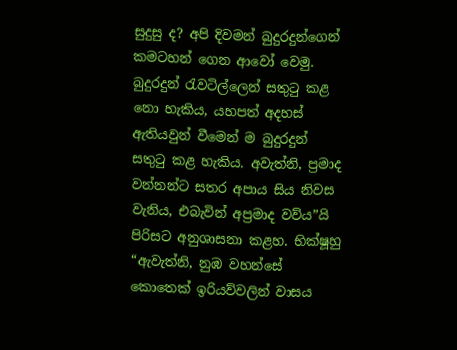සුදුසු ද? අපි දිවමන් බුදුරදුන්ගෙන් කමටහන් ගෙන ආවෝ වෙමු. බුදුරදුන් රැවටිල්ලෙන් සතුටු කළ නො හැකිය, යහපත් අදහස් ඇතියවුන් වීමෙන් ම බුදුරදුන් සතුටු කළ හැකිය. අවැත්නි, ප්‍රමාද වන්නන්ට සතර අපාය සිය නිවස වැනිය, එබැවින් අප්‍රමාද වව්ය”යි පිරිසට අනුශාසනා කළහ. භික්ෂූහු “ඇවැත්නි, නුඹ වහන්සේ කොතෙක් ඉරියව්වලින් වාසය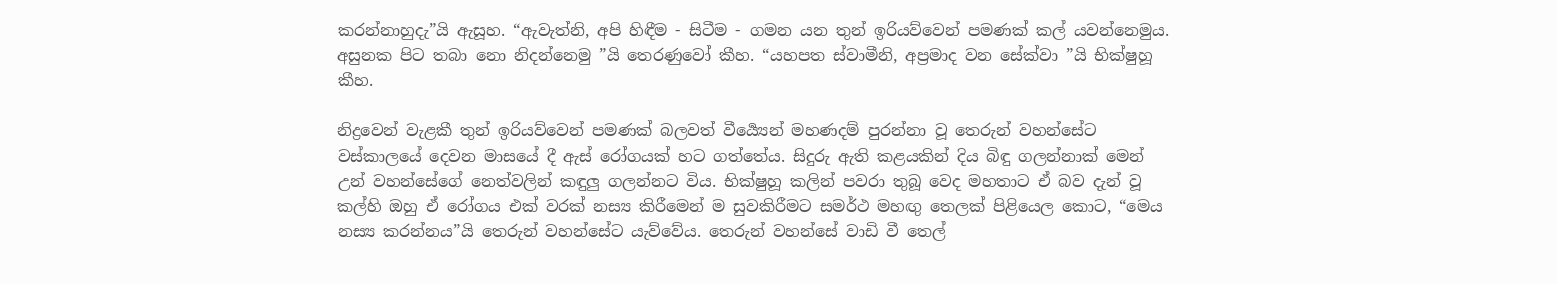කරන්නාහුදැ”යි ඇසූහ. “ඇවැත්නි, අපි හිඳීම - සිටීම - ගමන යන තුන් ඉරියව්වෙන් පමණක් කල් යවන්නෙමුය. අසුනක පිට තබා නො නිදන්නෙමු ”යි තෙරණුවෝ කීහ. “යහපත ස්වාමීනි, අප්‍රමාද වන සේක්වා ”යි භික්ෂුහූ කීහ.

නිද්‍රවෙන් වැළකී තුන් ඉරියව්වෙන් පමණක් බලවත් වීර්‍ය්‍යෙන් මහණදම් පුරන්නා වූ තෙරුන් වහන්සේට වස්කාලයේ දෙවන මාසයේ දී ඇස් රෝගයක් හට ගත්තේය. සිදුරු ඇති කළයකින් දිය බිඳු ගලන්නාක් මෙන් උන් වහන්සේගේ නෙත්වලින් කඳුලු ගලන්නට විය. භික්ෂුහූ කලින් පවරා තුබූ වෙද මහතාට ඒ බව දැන් වූ කල්හි ඔහු ඒ රෝගය එක් වරක් නස්‍ය කිරීමෙන් ම සුවකිරීමට සමර්ථ මහඟු තෙලක් පිළියෙල කොට, “මෙය නස්‍ය කරන්නය”යි තෙරුන් වහන්සේට යැව්වේය. තෙරුන් වහන්සේ වාඩි වී තෙල්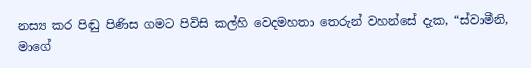නස්‍ය කර පිඬු පිණිස ගමට පිවිසි කල්හි වෙදමහතා තෙරුන් වහන්සේ දැක, “ස්වාමීනි, මාගේ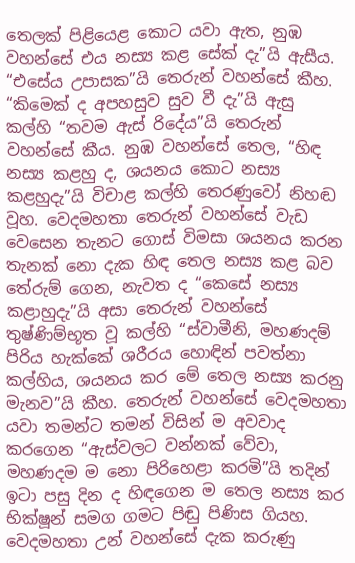තෙලක් පිළියෙළ කොට යවා ඇත, නුඹ වහන්සේ එය නස්‍ය කළ සේක් දැ”යි ඇසීය. “එසේය උපාසක”යි තෙරුන් වහන්සේ කීහ. “කිමෙක් ද අපහසුව සුව වී දැ”යි ඇසු කල්හි “තවම ඇස් රිදේය”යි තෙරුන් වහන්සේ කීය. නුඹ වහන්සේ තෙල, “හිඳ නස්‍ය කළහු ද, ශයනය කොට නස්‍ය කළහුදැ”යි විචාළ කල්හි තෙරණුවෝ නිහඬ වූහ. වෙදමහතා තෙරුන් වහන්සේ වැඩ වෙසෙන තැනට ගොස් විමසා ශයනය කරන තැනක් නො දැක හිඳ තෙල නස්‍ය කළ බව තේරුම් ගෙන, නැවත ද “කෙසේ නස්‍ය කළාහුදැ”යි අසා තෙරුන් වහන්සේ තුෂ්ණිම්භූත වූ කල්හි “ස්වාමීනි, මහණදම් පිරිය හැක්කේ ශරීරය හොඳින් පවත්නා කල්හිය, ශයනය කර මේ තෙල නස්‍ය කරනු මැනව”යි කීහ. තෙරුන් වහන්සේ වෙදමහතා යවා තමන්ට තමන් විසින් ම අවවාද කරගෙන “ඇස්වලට වන්නක් වේවා, මහණදම ම නො පිරිහෙළා කරමි”යි තදින් ඉටා පසු දින ද හිඳගෙන ම තෙල නස්‍ය කර භික්ෂූන් සමග ගමට පිඬු පිණිස ගියහ. වෙදමහතා උන් වහන්සේ දැක කරුණු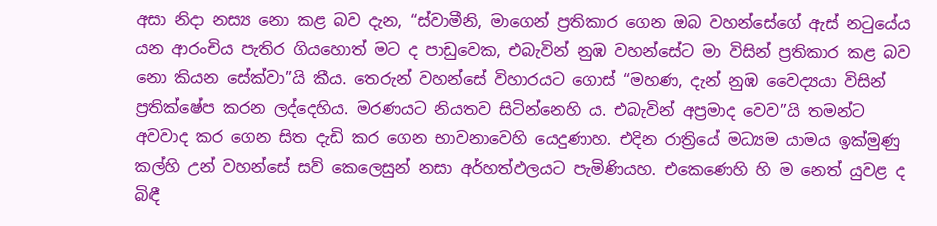අසා නිදා නස්‍ය නො කළ බව දැන, “ස්වාමීනි, මාගෙන් ප්‍රතිකාර ගෙන ඔබ වහන්සේගේ ඇස් නටුයේය යන ආරංචිය පැතිර ගියහොත් මට ද පාඩුවෙක, එබැවින් නුඹ වහන්සේට මා විසින් ප්‍රතිකාර කළ බව නො කියන සේක්වා”යි කීය. තෙරුන් වහන්සේ විහාරයට ගොස් “මහණ, දැන් නුඹ වෛද්‍යයා විසින් ප්‍රතික්ෂේප කරන ලද්දෙහිය. මරණයට නියතව සිටින්නෙහි ය. එබැවින් අප්‍රමාද වෙව”යි තමන්ට අවවාද කර ගෙන සිත දැඩි කර ගෙන භාවනාවෙහි යෙදුණාහ. එදින රාත්‍රියේ මධ්‍යම යාමය ඉක්මුණු කල්හි උන් වහන්සේ සව් කෙලෙසුන් නසා අර්හත්ඵලයට පැමිණියහ. එකෙණෙහි හි ම නෙත් යුවළ ද බිඳී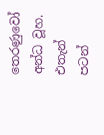තෙරණුවෝ අන්ධ වූහ. එතැන් පටන්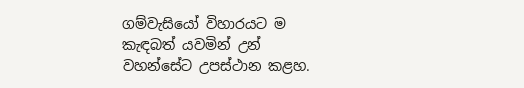ගම්වැසියෝ විහාරයට ම කැඳබත් යවමින් උන් වහන්සේට උපස්ථාන කළහ.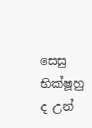සෙසු භික්ෂූහු ද උන්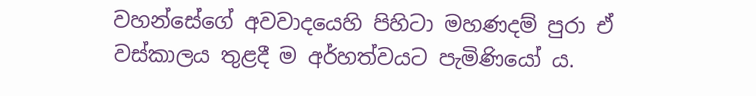වහන්සේගේ අවවාදයෙහි පිහිටා මහණදම් පුරා ඒ වස්කාලය තුළදී ම අර්හත්වයට පැමිණියෝ ය.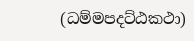(ධම්මපදට්ඨකථා)